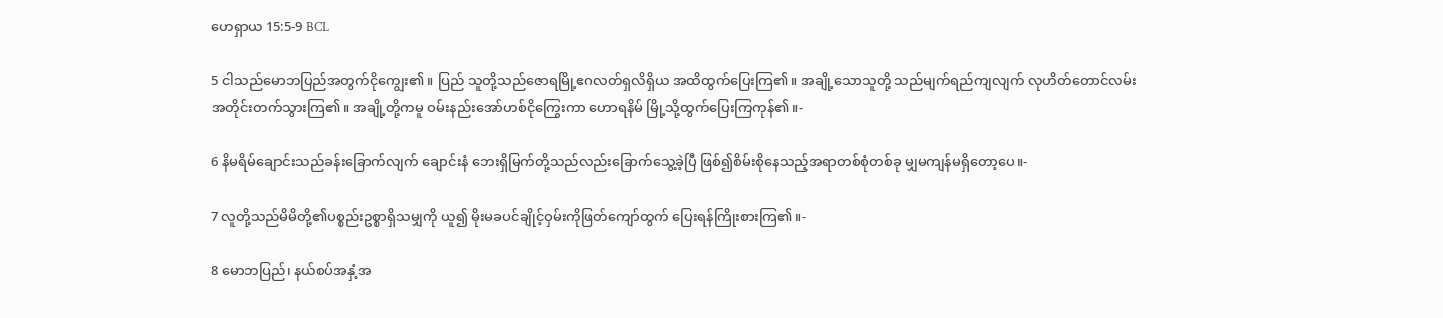ဟေရှာယ 15:5-9 BCL

5 ငါသည်မောဘပြည်အတွက်ငိုကျွေး၏။ ပြည် သူတို့သည်ဇောရမြို့ဧဂလတ်ရှလိရှိယ အထိထွက်ပြေးကြ၏။ အချို့သောသူတို့ သည်မျက်ရည်ကျလျက် လုဟိတ်တောင်လမ်း အတိုင်းတက်သွားကြ၏။ အချို့တို့ကမူ ဝမ်းနည်းအော်ဟစ်ငိုကြွေးကာ ဟောရနိမ် မြို့သို့ထွက်ပြေးကြကုန်၏။-

6 နိမရိမ်ချောင်းသည်ခန်းခြောက်လျက် ချောင်းနံ ဘေးရှိမြက်တို့သည်လည်းခြောက်သွေ့ခဲ့ပြီ ဖြစ်၍စိမ်းစိုနေသည့်အရာတစ်စုံတစ်ခု မျှမကျန်မရှိတော့ပေ။-

7 လူတို့သည်မိမိတို့၏ပစ္စည်းဥစ္စာရှိသမျှကို ယူ၍ မိုးမခပင်ချိုင့်ဝှမ်းကိုဖြတ်ကျော်ထွက် ပြေးရန်ကြိုးစားကြ၏။-

8 မောဘပြည်၊ နယ်စပ်အနှံ့အ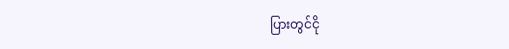ပြားတွင်ငို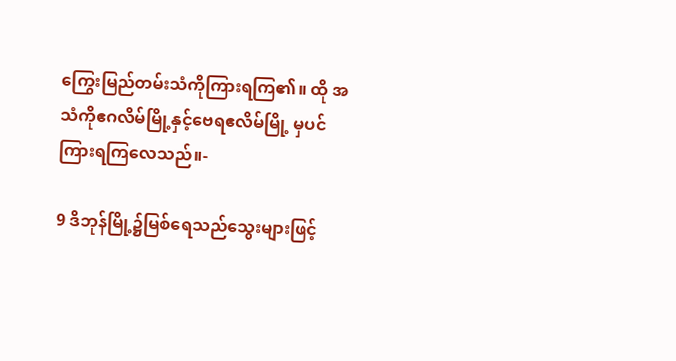ကြွေးမြည်တမ်းသံကိုကြားရကြ၏။ ထို အသံကိုဧဂလိမ်မြို့နှင့်ဗေရဧလိမ်မြို့ မှပင်ကြားရကြလေသည်။-

9 ဒိဘုန်မြို့၌မြစ်ရေသည်သွေးများဖြင့်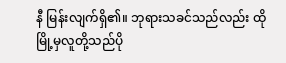နီ မြန်းလျက်ရှိ၏။ ဘုရားသခင်သည်လည်း ထိုမြို့မှလူတို့သည်ပို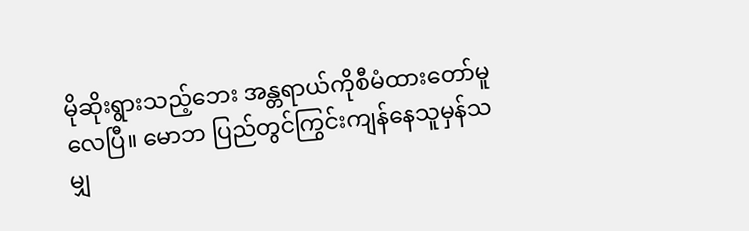မိုဆိုးရွားသည့်ဘေး အန္တရာယ်ကိုစီမံထားတော်မူလေပြီ။ မောဘ ပြည်တွင်ကြွင်းကျန်နေသူမှန်သမျှ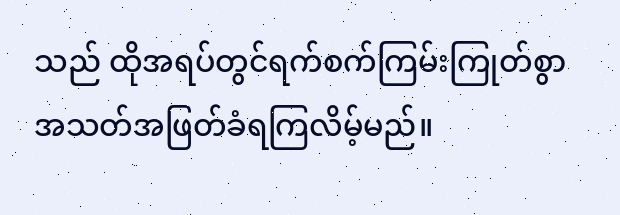သည် ထိုအရပ်တွင်ရက်စက်ကြမ်းကြုတ်စွာ အသတ်အဖြတ်ခံရကြလိမ့်မည်။